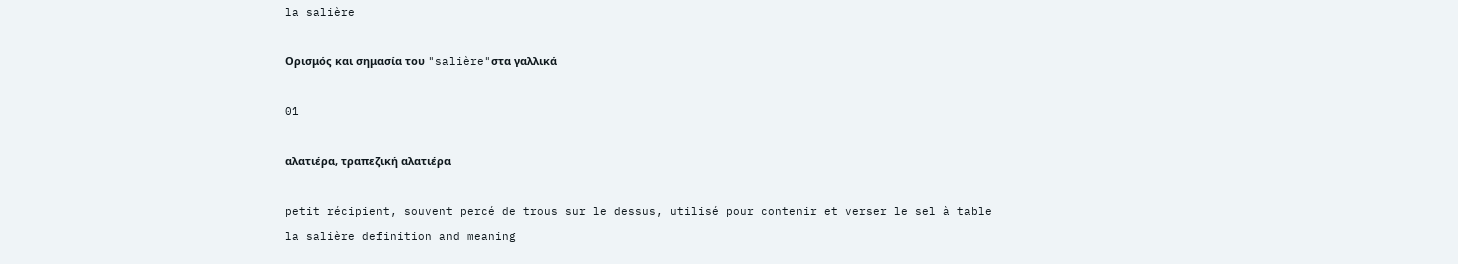la salière

Ορισμός και σημασία του "salière"στα γαλλικά

01

αλατιέρα, τραπεζική αλατιέρα

petit récipient, souvent percé de trous sur le dessus, utilisé pour contenir et verser le sel à table
la salière definition and meaning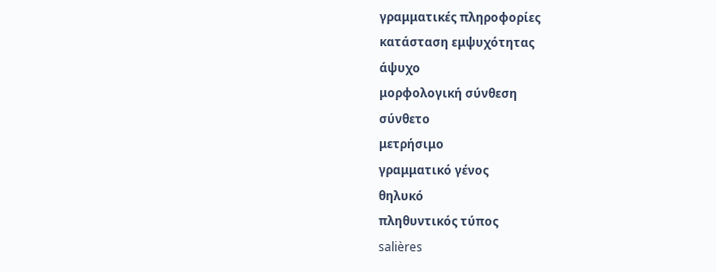γραμματικές πληροφορίες
κατάσταση εμψυχότητας
άψυχο
μορφολογική σύνθεση
σύνθετο
μετρήσιμο
γραμματικό γένος
θηλυκό
πληθυντικός τύπος
salières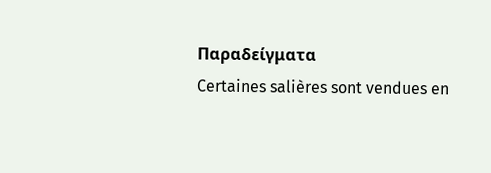Παραδείγματα
Certaines salières sont vendues en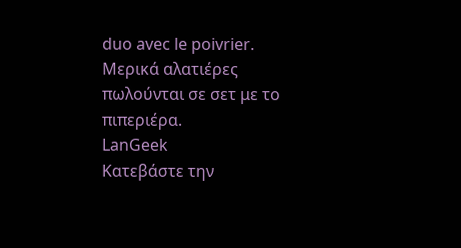duo avec le poivrier.
Μερικά αλατιέρες πωλούνται σε σετ με το πιπεριέρα.
LanGeek
Κατεβάστε την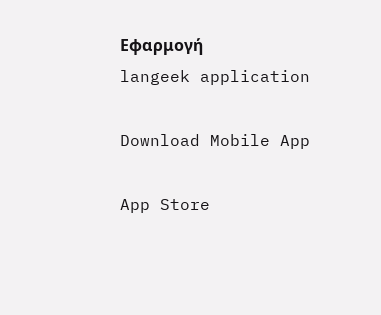Εφαρμογή
langeek application

Download Mobile App

App Store